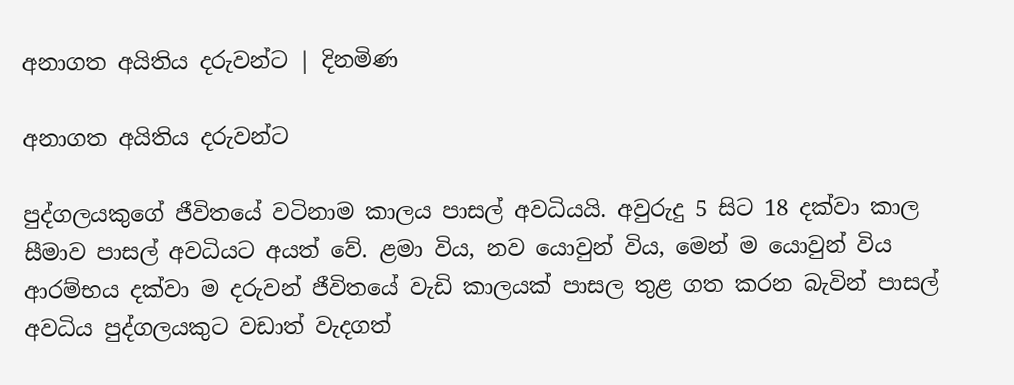අනාගත අයිතිය දරුවන්ට | දිනමිණ

අනාගත අයිතිය දරුවන්ට

පුද්ගලයකුගේ ජීවිතයේ වටිනාම කාලය පාසල් අවධියයි. අවුරුදු 5 සිට 18 දක්වා කාල සීමාව පාසල් අවධියට අයත් වේ. ළමා විය, නව යොවුන් විය, මෙන් ම යොවුන් විය ආරම්භය දක්වා ම දරුවන් ජීවිතයේ වැඩි කාලයක් පාසල තුළ ගත කරන බැවින් පාසල් අවධිය පුද්ගලයකුට වඩාත් වැදගත්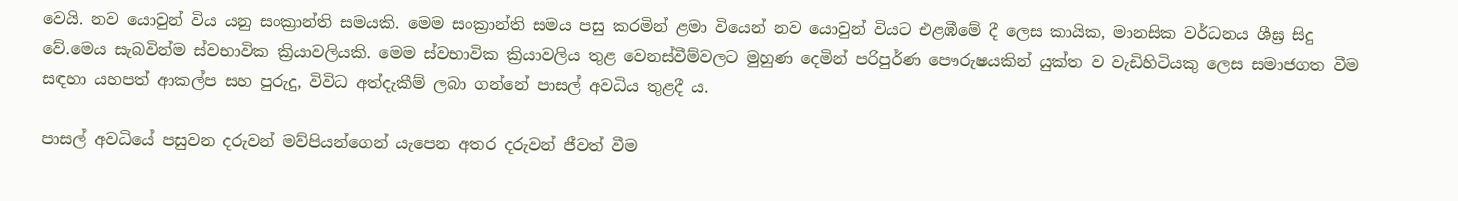වෙයි. නව යොවුන් විය යනු සංක්‍රාන්ති සමයකි. මෙම සංක්‍රාන්ති සමය පසු කරමින් ළමා වියෙන් නව යොවුන් වියට එළඹීමේ දී ලෙස කායික, මානසික වර්ධනය ශීඝ්‍ර සිදු වේ.මෙය සැබවින්ම ස්වභාවික ක්‍රියාවලියකි. මෙම ස්වභාවික ක්‍රියාවලිය තුළ වෙනස්වීම්වලට මුහුණ දෙමින් පරිපුර්ණ පෞරුෂයකින් යුක්ත ව වැඩිහිටියකු ලෙස සමාජගත වීම සඳහා යහපත් ආකල්ප සහ පුරුදු, විවිධ අත්දැකීම් ලබා ගන්නේ පාසල් අවධිය තුළදී ය.

පාසල් අවධියේ පසුවන දරුවන් මව්පියන්ගෙන් යැපෙන අතර දරුවන් ජීවත් වීම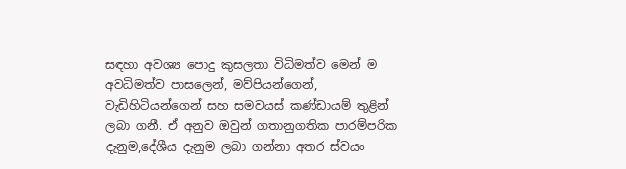සඳහා අවශ්‍ය පොදු කුසලතා විධිමත්ව මෙන් ම අවධිමත්ව පාසලෙන්, මව්පියන්ගෙන්, වැඩිහිටියන්ගෙන් සහ සමවයස් කණ්ඩායම් තුළින් ලබා ගනී. ඒ අනුව ඔවුන් ගතානුගතික පාරම්පරික දැනුම,දේශීය දැනුම ලබා ගන්නා අතර ස්වයං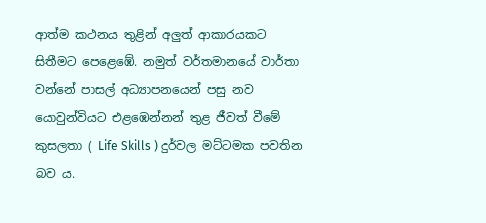ආත්ම කථනය තුළින් අලුත් ආකාරයකට සිතීමට පෙළෙඹේ. නමුත් වර්තමානයේ වාර්තා වන්නේ පාසල් අධ්‍යාපනයෙන් පසු නව යොවුන්වියට එළඹෙන්නන් තුළ ජීවත් වීමේ කුසලතා ( Life Skills ) දුර්වල මට්ටමක පවතින බව ය.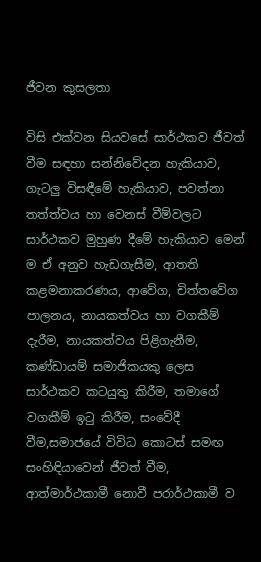ජීවන කුසලතා

විසි එක්වන සියවසේ සාර්ථකව ජීවත් වීම සඳහා සන්නිවේදන හැකියාව, ගැටලු විසඳීමේ හැකියාව, පවත්නා තත්ත්වය හා වෙනස් වීම්වලට සාර්ථකව මුහුණ දීමේ හැකියාව මෙන් ම ඒ අනුව හැඩගැසීම, ආතති කළමනාකරණය, ආවේග, චිත්තවේග පාලනය, නායකත්වය හා වගකීම් දැරීම, නායකත්වය පිළිගැනීම, කණ්ඩායම් සමාජිකයකු ලෙස සාර්ථකව කටයුතු කිරීම, තමාගේ වගකීම් ඉටු කිරීම, සංවේදී වීම,සමාජයේ විවිධ කොටස් සමඟ සංහිඳියාවෙන් ජීවත් වීම, ආත්මාර්ථකාමී නොවී පරාර්ථකාමී ව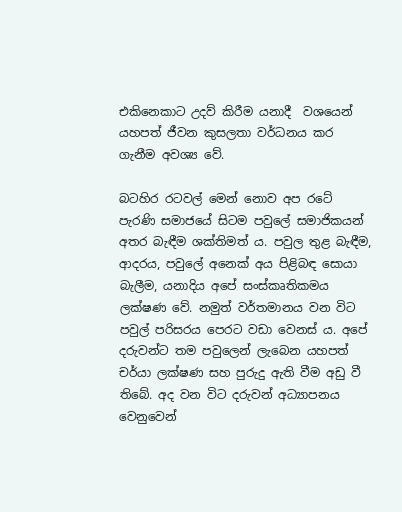එකිනෙකාට උදව් කිරීම යනාදී ‍ වශයෙන් යහපත් ජීවන කුසලතා වර්ධනය කර ගැනීම අවශ්‍ය වේ.

බටහිර රටවල් මෙන් නොව අප රටේ පැරණි සමාජයේ සිටම පවුලේ සමාජිකයන් අතර බැඳීම ශක්තිමත් ය. පවුල තුළ බැඳීම, ආදරය, පවුලේ අනෙක් අය පිළිබඳ සොයා බැලීම, යනාදිය අපේ සංස්කෘතිකමය ලක්ෂණ වේ. නමුත් වර්තමානය වන විට පවුල් පරිසරය පෙරට වඩා වෙනස් ය. අපේ දරුවන්ට තම පවුලෙන් ලැබෙන යහපත් චර්යා ලක්ෂණ සහ පුරුදු ඇති වීම අඩු වී තිබේ. අද වන විට දරුවන් අධ්‍යාපනය වෙනුවෙන්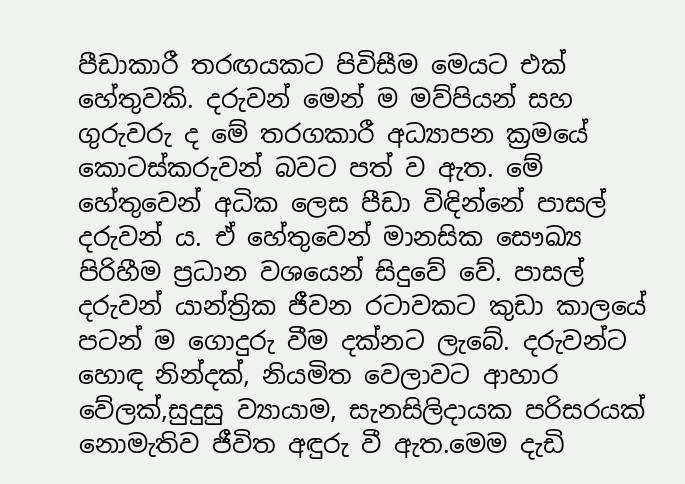පීඩාකාරී තරඟයකට පිවිසීම මෙයට එක් හේතුවකි. දරුවන් මෙන් ම මව්පියන් සහ ගුරුවරු ද මේ තරගකාරී අධ්‍යාපන ක්‍රමයේ කොටස්කරුවන් බවට පත් ව ඇත. මේ හේතුවෙන් අධික ලෙස පීඩා විඳින්නේ පාසල් දරුවන් ය. ඒ හේතුවෙන් මානසික සෞඛ්‍ය පිරිහීම ප්‍රධාන වශයෙන් සිදුවේ වේ. පාසල් දරුවන් යාන්ත්‍රික ජීවන රටාවකට කුඩා කාලයේ පටන් ම ගොදුරු වීම දක්නට ලැබේ. දරුවන්ට හොඳ නින්දක්, නියමිත වෙලාවට ආහාර වේලක්,සුදුසු ව්‍යායාම, සැනසිලිදායක පරිසරයක් නොමැතිව ජීවිත අඳුරු වී ඇත.මෙම දැඩි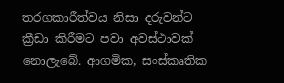තරගකාරීත්වය නිසා දරුවන්ට ක්‍රීඩා කිරීමට පවා අවස්ථාවක් නොලැබේ. ආගමික, සංස්කෘතික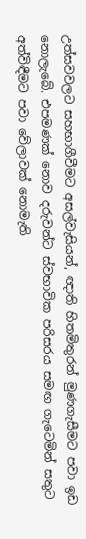උත්සවවලට සහභාගීවීමට අසල්වැසියන්, ඥාති හිතමිතුරන් මුණගැසීමට පවා ඉඩ නොලැබේ. එපමණක් නොව දරුවන්ට ස්වභාවික පරිසරය සමඟ ගැටෙමින් සතුට අත්විඳීමට පවා වේලාවක් නොමැති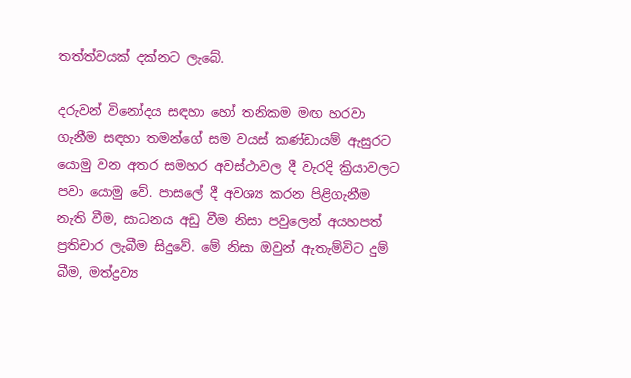තත්ත්වයක් දක්නට ලැබේ.

දරුවන් විනෝදය සඳහා හෝ තනිකම මඟ හරවා ගැනීම සඳහා තමන්ගේ සම වයස් කණ්ඩායම් ඇසුරට යොමු වන අතර සමහර අවස්ථාවල දී වැරදි ක්‍රියාවලට පවා යොමු වේ. පාසලේ දී අවශ්‍ය කරන පිළිගැනීම නැති වීම, සාධනය අඩු වීම නිසා පවුලෙන් අයහපත් ප්‍රතිචාර ලැබීම සිදුවේ. මේ නිසා ඔවුන් ඇතැම්විට දුම් බීම, මත්ද්‍රව්‍ය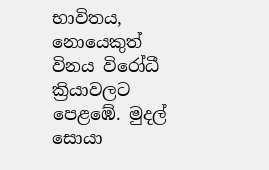භාවිතය, නොයෙකුත් විනය විරෝධී ක්‍රියාවලට පෙළඹේ. මුදල් සොයා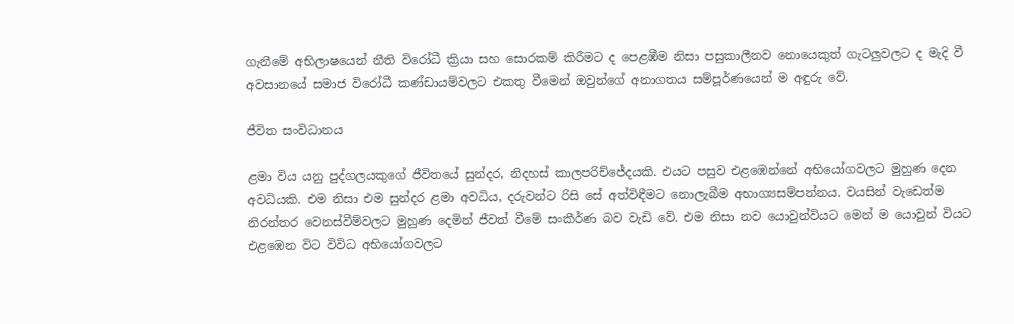ගැනීමේ අභිලාෂයෙන් නීති විරෝධී ක්‍රියා සහ සොරකම් කිරීමට ද පෙ‍ළඹීම නිසා පසුකාලීනව නොයෙකුත් ගැටලුවලට ද මැදි වී අවසානයේ සමාජ විරෝධී කණ්ඩායම්වලට එකතු වීමෙන් ඔවුන්ගේ අනාගතය සම්පූර්ණයෙන් ම අඳුරු වේ.

ජීවිත සංවිධානය

ළමා විය යනු පුද්ගලයකුගේ ජීවිතයේ සුන්දර, නිදහස් කාලපරිච්ජේදයකි. එයට පසුව එළඹෙන්නේ අභියෝගවලට මුහුණ දෙන අවධියකි. එම නිසා එම සුන්දර ළමා අවධිය, දරුවන්ට රිසි සේ අත්විඳීමට නොලැබීම අභාග්‍යසම්පන්නය. වයසින් වැඩෙත්ම නිරන්තර වෙනස්වීම්වලට මුහුණ දෙමින් ජීවත් වීමේ සංකීර්ණ බව වැඩි වේ. එම නිසා නව යොවුන්වියට මෙන් ම යොවුන් වියට එළඹෙන විට විවිධ අභියෝගවලට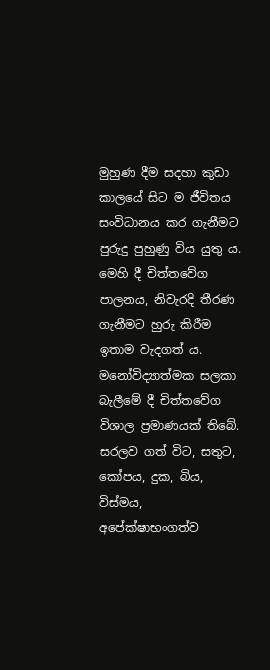මුහුණ දීම සදහා කුඩා කාලයේ සිට ම ජීවිතය සංවිධානය කර ගැනීමට පුරුදු පුහුණු විය යුතු ය‍. මෙහි දී චිත්ත‍වේග පාලනය, නිවැරදි තීරණ ගැනීමට හුරු කිරීම ඉතාම වැදගත් ය. මනෝවිද්‍යාත්මක සලකා බැලීමේ දී චිත්තවේග විශාල ප්‍රමාණයක් තිබේ. සරලව ගත් විට, සතුට, කෝපය, දුක, බිය, විස්මය, අපේක්ෂාභංගත්ව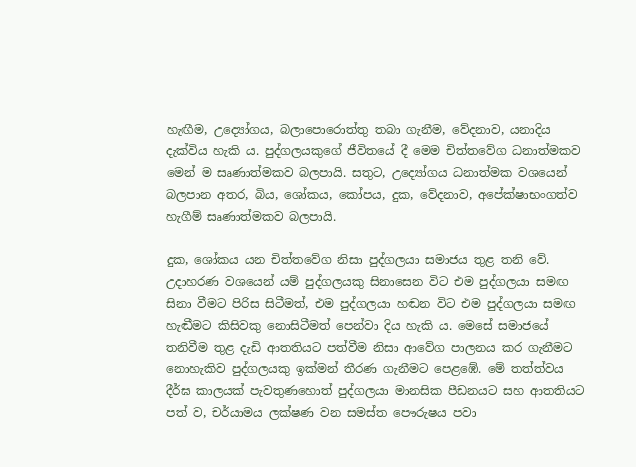හැඟීම, උද්‍යෝගය, බලාපොරොත්තු තබා ගැනීම, වේදනාව, යනාදිය දැක්විය හැකි ය. පුද්ගලයකුගේ ජීවිතයේ දී මෙම චිත්තවේග ධනාත්මකව මෙන් ම සෘණාත්මකව බලපායි. සතුට, උද්‍යෝගය ධනාත්මක වශයෙන් බලපාන අතර, බිය, ශෝකය, කෝපය, දුක, වේදනාව, අපේක්ෂාභංගත්ව හැගීම් සෘණාත්මකව බලපායි.

දුක, ශෝකය යන චිත්තවේග නිසා පුද්ගලයා සමාජය තුළ තනි වේ. උදාහරණ වශයෙන්‍ යම් පුද්ගලයකු සිනාසෙන විට එම පුද්ගලයා සමඟ සිනා වීමට පිරිස සිටීමත්, එම පුද්ගලයා හඬන විට එම පුද්ගලයා සමඟ හැඬීමට කිසිවකු නොසිටීමත් පෙන්වා දිය හැකි ය. මෙසේ සමාජයේ තනිවීම තුළ දැඩි ආතතියට පත්වීම නිසා ආවේග පාලනය කර ගැනීමට නොහැකිව පුද්ගලයකු ඉක්මන් තීරණ ගැනීමට පෙළ‍‍ඹේ. මේ තත්ත්වය දීර්ඝ කාලයක් පැවතුණහොත් පුද්ගලයා මානසික පීඩනයට සහ ආතතියට පත් ව, චර්යාමය ලක්ෂණ වන සමස්ත පෞරුෂය පවා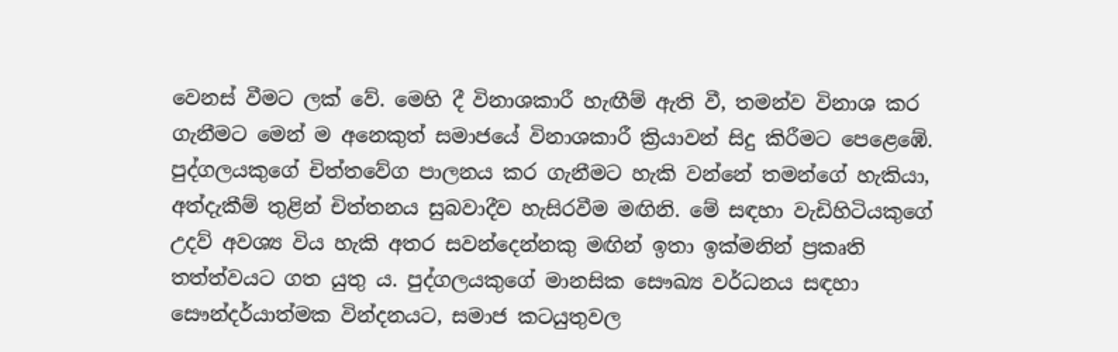වෙනස් වීමට ලක් වේ. මෙහි දී විනාශකාරී හැඟීම් ඇති වී, තමන්ව විනාශ කර ගැනීමට මෙන් ම අනෙකුත් සමාජයේ විනාශකාරී ක්‍රියාවන් සිදු කිරීමට පෙළෙඹේ. පුද්ගලයකුගේ චිත්තවේග පාලනය කර ගැනීමට හැකි වන්නේ තමන්ගේ හැකියා, අත්දැකීම් තුළින් චිත්තනය සුබවාදීව හැසිරවීම මඟිනි. මේ සඳහා වැඩිහිටියකුගේ උදව් අවශ්‍ය විය හැකි අතර සවන්දෙන්නකු මඟින් ඉතා ඉක්මනින් ප්‍රකෘති තත්ත්වයට ගත යුතු ය. පුද්ගලයකුගේ මානසික සෞඛ්‍ය වර්ධනය සඳහා සෞන්දර්යාත්මක වින්දනයට, සමාජ කටයුතුවල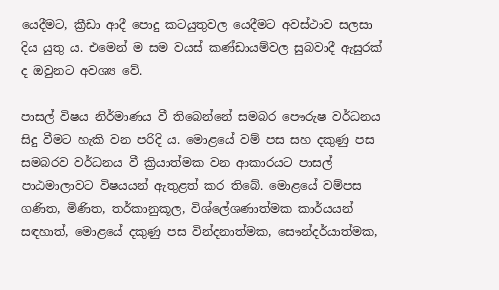යෙදීමට, ක්‍රීඩා ආදී පොදු කටයුතුවල යෙදීමට අවස්ථාව සලසා දිය යුතු ය. එමෙන් ම සම වයස් කණ්ඩායම්වල සුබවාදී ඇසුරක් ද ඔවුනට අවශ්‍ය වේ.

පාසල් විෂය නිර්මාණය වී තිබෙන්නේ සමබර පෞරුෂ වර්ධනය සිදු වීමට හැකි වන පරිදි ය. මොළයේ වම් පස සහ දකුණු පස සමබරව වර්ධනය වී ක්‍රියාත්මක වන ආකාරයට පාසල් පාඨමාලාවට විෂයයන් ඇතුළත් කර තිබේ. මොළයේ වම්පස ගණිත, මිණිත, තර්කානුකූල, විශ්ලේශණාත්මක කාර්යයන් සඳහාත්, මොළයේ දකුණු පස වින්දනාත්මක, සෞන්දර්යාත්මක,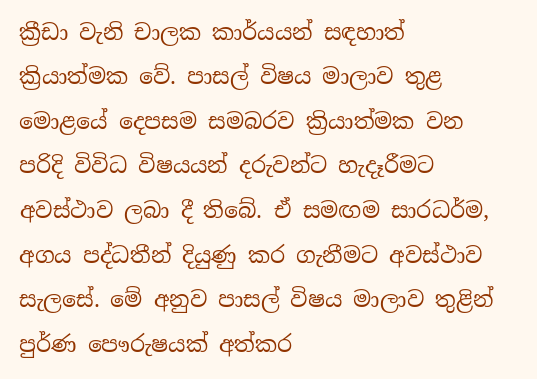ක්‍රීඩා වැනි චාලක කාර්යයන් සඳහාත් ක්‍රියාත්මක වේ. පාසල් විෂය මාලාව තුළ මොළයේ දෙපසම සමබරව ක්‍රියාත්මක වන පරිදි විවිධ විෂයයන් දරුවන්ට හැදෑරීමට අවස්ථාව ලබා දී තිබේ. ඒ සමඟම සාරධර්ම, අගය පද්ධතීන් දියුණු කර ගැනීමට අවස්ථාව සැලසේ. මේ අනුව පාසල් විෂය මාලාව තුළින් පුර්ණ පෞරුෂයක් අත්කර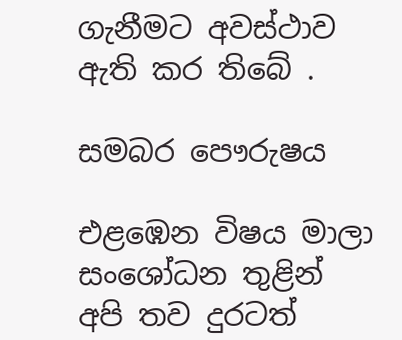ගැනීමට අවස්ථාව ඇති කර තිබේ .

සමබර පෞරුෂය

එළඹෙන විෂය මාලා සංශෝධන තුළින් අපි තව දුරටත්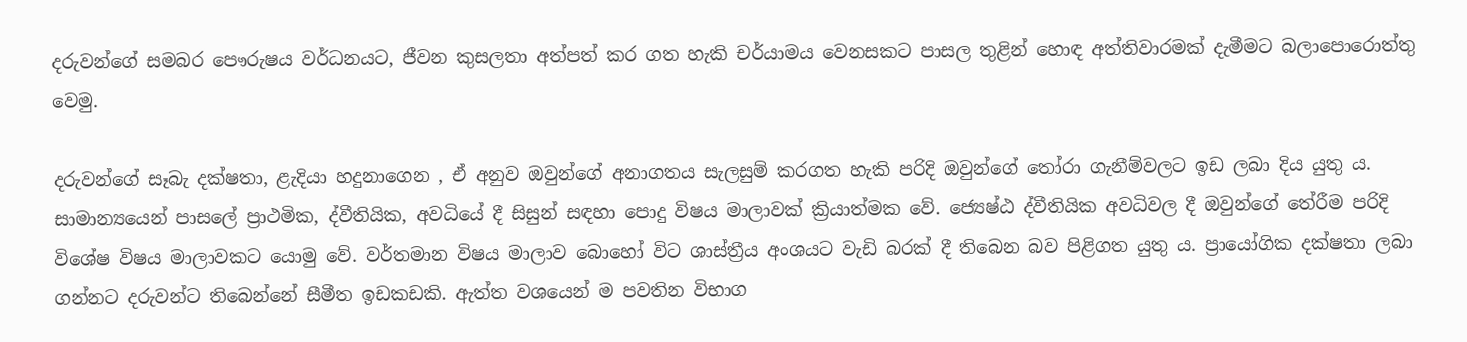දරුවන්ගේ සමබර පෞරුෂය වර්ධනයට, ජීවන කුසලතා අත්පත් කර ගත හැකි චර්යාමය වෙනසකට පාසල තුළින් හොඳ අත්තිවාරමක් දැමීමට බලාපොරොත්තු වෙමු.

දරුවන්ගේ සෑබැ දක්ෂතා, ළැදියා හදුනාගෙන , ඒ අනුව ඔවුන්ගේ අනාගතය සැලසුම් කරගත හැකි පරිදි ඔවුන්ගේ තෝරා ගැනීම්වලට ඉඩ ලබා දිය යුතු ය. සාමාන්‍යයෙන් පාසලේ ප්‍රාථමික, ද්වීතියික, අවධියේ දී සිසුන් සඳහා පොදු විෂය මාලාවක් ක්‍රියාත්මක වේ. ජ්‍යෙෂ්ඨ ද්වීතියික අවධිවල දී ඔවුන්ගේ තේරීම පරිදි විශේෂ විෂය මාලාවකට යොමු වේ. වර්තමාන විෂය මාලාව බොහෝ විට ශාස්ත්‍රීය අංශයට වැඩි බරක් දී තිබෙන බව පිළිගත යුතු ය. ප්‍රායෝගික දක්ෂතා ලබා ගන්නට දරුවන්ට තිබෙන්නේ සීමීත ඉඩකඩකි. ඇත්ත වශයෙන් ම පවතින විභාග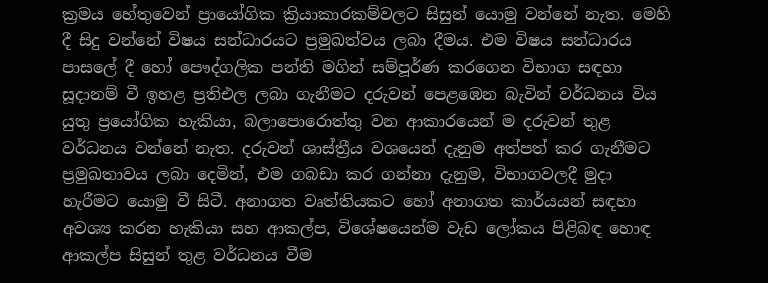ක්‍රමය හේතුවෙන් ප්‍රායෝගික ක්‍රියාකාරකම්වලට සිසුන් යොමු වන්නේ නැත. මෙහි දී සිදු වන්නේ විෂය සන්ධාරයට ප්‍රමුඛත්වය ලබා දීමය. එම විෂය සන්ධාරය පාසලේ දී හෝ පෞද්ගලික පන්ති මගින් සම්පූර්ණ කරගෙන විභාග සඳහා සූදානම් වී ඉහළ ප්‍රතිඑල ලබා ගැනීමට දරුවන් පෙළඹෙන බැවින් වර්ධනය විය යුතු ප්‍රයෝගික හැකියා, බලාපොරොත්තු වන ආකාරයෙන් ම දරුවන් තුළ වර්ධනය වන්නේ නැත. දරුවන් ශාස්ත්‍රීය වශයෙන් දැනුම අත්පත් කර ගැනීමට ප්‍රමුඛතාවය ලබා දෙමින්, එම ගබඩා කර ගන්නා දැනුම, විභාගවලදී මුදා හැරීමට යොමු වී සිටී. අනාගත වෘත්තියකට හෝ අනාගත කාර්යයන් සඳහා අවශ්‍ය කරන හැකියා සහ ආකල්ප, විශේෂයෙන්ම වැඩ ලෝකය පිළිබඳ හොඳ ආකල්ප සිසුන් තුළ වර්ධනය වීම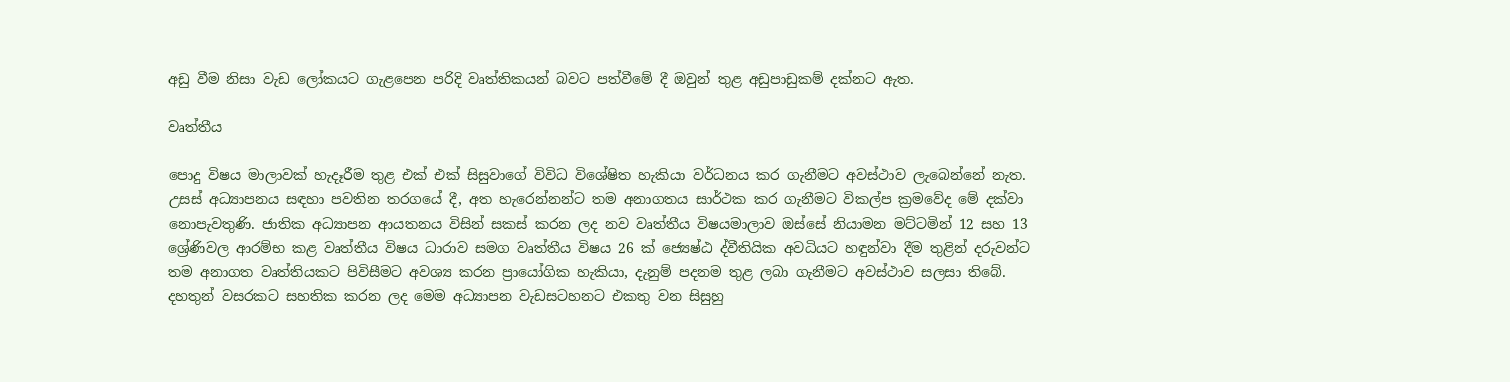අඩු වීම නිසා වැඩ ලෝකයට ගැළපෙන පරිදි වෘත්තිකයන් බවට පත්වීමේ දී ඔවුන් තුළ අඩුපාඩුකම් දක්නට ඇත.

වෘත්තීය

පොදු විෂය මාලාවක් හැදෑරීම තුළ එක් එක් සිසුවාගේ විවිධ විශේෂිත හැකියා වර්ධනය කර ගැනීමට අවස්ථාව ලැබෙන්නේ නැත. උසස් අධ්‍යාපනය සඳහා පවතින තරගයේ දී, අත හැරෙන්නන්ට තම අනාගතය සාර්ථක කර ගැනීමට විකල්ප ක්‍රමවේද මේ දක්වා නොපැවතුණි. ජාතික අධ්‍යාපන ආයතනය විසින් සකස් කරන ලද නව වෘත්තීය විෂයමාලාව ඔස්සේ නියාමන මට්ටමින් 12 සහ 13 ශ්‍රේණිවල ආරම්භ කළ වෘත්තීය විෂය ධාරාව සමග වෘත්තීය විෂය 26 ක් ජ්‍යෙෂ්ඨ ද්වීතියික අවධියට හඳුන්වා දීම තුළින් දරුවන්ට තම අනාගත වෘත්තියකට පිවිසීමට අවශ්‍ය කරන ප්‍රායෝගික හැකියා, දැනුම් පදනම තුළ ලබා ගැනීමට අවස්ථාව සලසා තිබේ. දහතුන් වසරකට සහතික කරන ලද මෙම අධ්‍යාපන වැඩසටහනට එකතු වන සිසුහු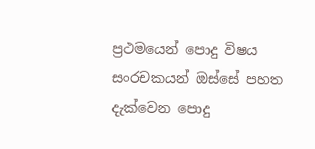ප්‍රථමයෙන් පොදු විෂය සංරචකයන් ඔස්සේ පහත දැක්වෙන පොදු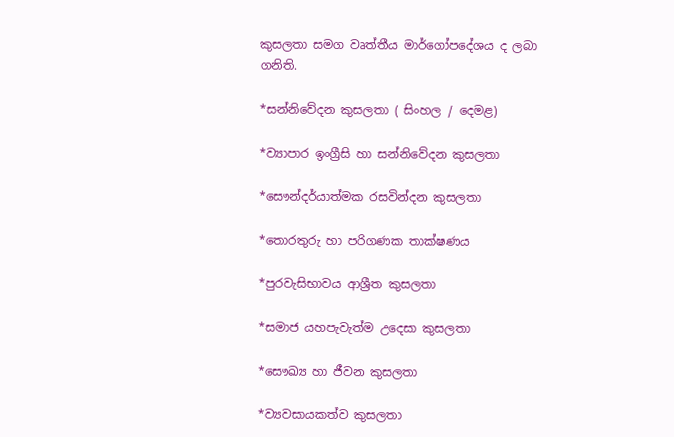කුසලතා සමග වෘත්තීය මාර්ගෝපදේශය ද ලබා ගනිති.

*සන්නිවේදන කුසලතා ( සිංහල / දෙමළ)

*ව්‍යාපාර ඉංග්‍රීසි හා සන්නිවේදන කුසලතා

*සෞන්දර්යාත්මක රසවින්දන කුසලතා

*තොරතුරු හා පරිගණක තාක්ෂණය

*පුරවැසිභාවය ආශ්‍රීත කුසලතා

*සමාජ යහපැවැත්ම උදෙසා කුසලතා

*සෞඛ්‍ය හා ජීවන කුසලතා

*ව්‍යවසායකත්ව කුසලතා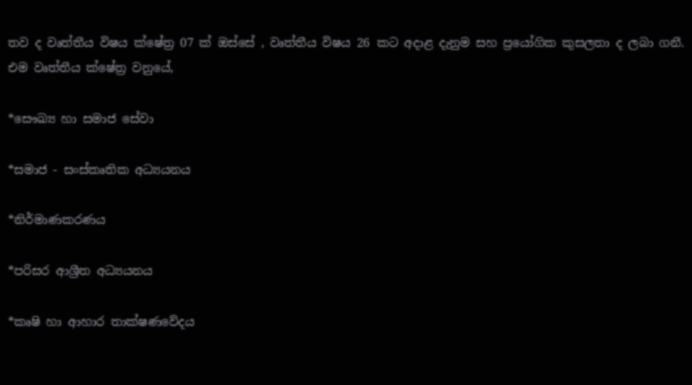තව ද වෘත්තීය විෂය ක්ෂේත්‍ර 07 ක් ඔස්සේ , වෘත්තීය විෂය 26 කට අදාළ දැනුම සහ ප්‍රයෝගික කුසලතා ද ලබා ගනී. එම වෘත්තීය ක්ෂේත්‍ර වනුයේ,

*සෞඛ්‍ය හා සමාජ සේවා

*සමාජ - සංස්කෘතික අධ්‍යයනය

*නිර්මාණකරණය

*පරිසර ආශ්‍රීත අධ්‍යයනය

*කෘෂි හා ආහාර තාක්ෂණවේදය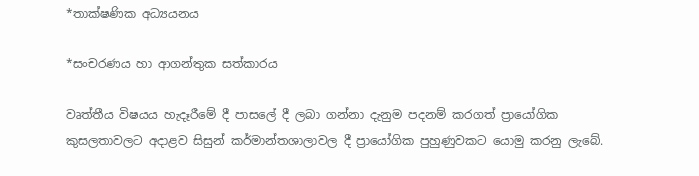*තාක්ෂණික අධ්‍යයනය

*සංචරණය හා ආගන්තුක සත්කාරය

වෘත්තීය විෂයය හැදෑරීමේ දී පාසලේ දී ලබා ගන්නා දැනුම පදනම් කරගත් ප්‍රායෝගික කුසලතාවලට අදාළව සිසුන් කර්මාන්තශාලාවල දී ප්‍රායෝගික පුහුණුවකට යොමු කරනු ලැබේ.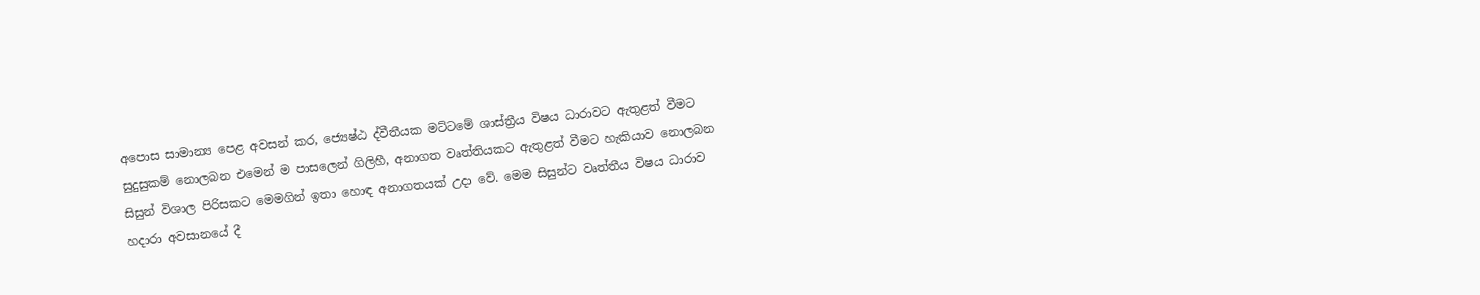අපොස සාමාන්‍ය පෙළ අවසන් කර, ජ්‍යෙෂ්ඨ ද්වීතීයක මට්ටමේ ශාස්ත්‍රීය විෂය ධාරාවට ඇතුළත් වීමට සුදුසුකම් නොලබන එමෙන් ම පාසලෙන් ගිලිහී, අනාගත වෘත්තියකට ඇතුළත් වීමට හැකියාව නොලබන සිසුන් විශාල පිරිසකට මෙමගින් ඉතා හොඳ අනාගතයක් උදා වේ. මෙම සිසුන්ට වෘත්තීය විෂය ධාරාව හදාරා අවසානයේ දී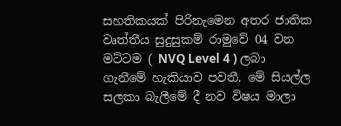සහතිකයක් පිරිනැමෙන අතර ජාතික වෘත්තීය සුදුසුකම් රාමුවේ 04 වන මට්ටම ( NVQ Level 4 ) ලබා ගැනීමේ හැකියාව පවතී. මේ සියල්ල සලකා බැලීමේ දී නව විෂය මාලා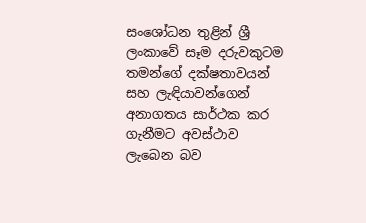සංශෝධන තුළින් ශ්‍රී ලංකාවේ සෑම දරුවකුටම තමන්ගේ දක්ෂතාවයන් සහ ලැඳියාවන්ගෙන් අනාගතය සාර්ථක කර ගැනීමට අවස්ථාව ලැබෙන බව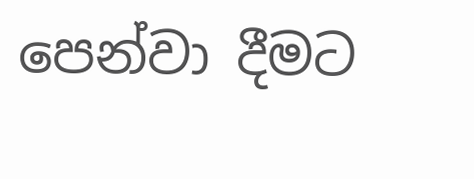පෙන්වා දීමට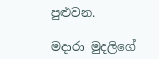පුළුවන.

මදාරා මුදලිගේ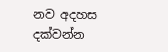නව අදහස දක්වන්න